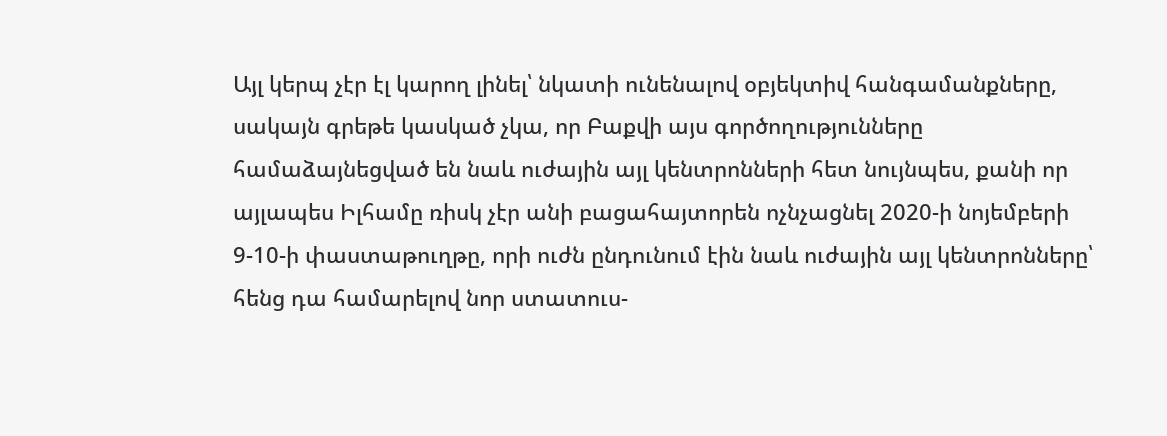Այլ կերպ չէր էլ կարող լինել՝ նկատի ունենալով օբյեկտիվ հանգամանքները, սակայն գրեթե կասկած չկա, որ Բաքվի այս գործողությունները համաձայնեցված են նաև ուժային այլ կենտրոնների հետ նույնպես, քանի որ այլապես Իլհամը ռիսկ չէր անի բացահայտորեն ոչնչացնել 2020-ի նոյեմբերի 9-10-ի փաստաթուղթը, որի ուժն ընդունում էին նաև ուժային այլ կենտրոնները՝ հենց դա համարելով նոր ստատուս-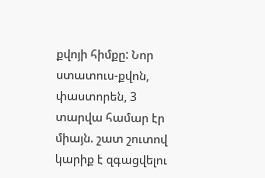քվոյի հիմքը: Նոր ստատուս-քվոն, փաստորեն, 3 տարվա համար էր միայն. շատ շուտով կարիք է զգացվելու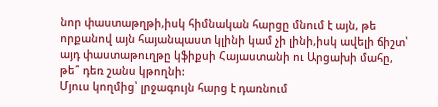նոր փաստաթղթի,իսկ հիմնական հարցը մնում է այն, թե որքանով այն հայանպաստ կլինի կամ չի լինի,իսկ ավելի ճիշտ՝ այդ փաստաթուղթը կֆիքսի Հայաստանի ու Արցախի մահը, թե՞ դեռ շանս կթողնի:
Մյուս կողմից՝ լրջագույն հարց է դառնում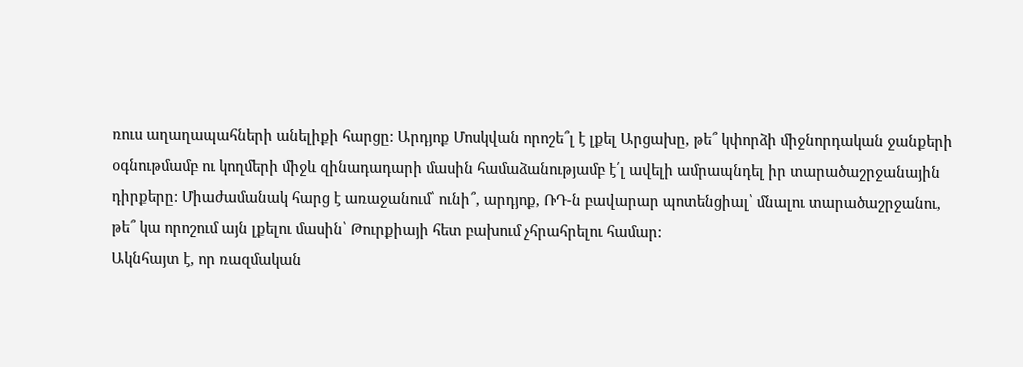ռուս աղաղապահների անելիքի հարցը: Արդյոք Մոսկվան որոշե՞լ է լքել Արցախը, թե՞ կփորձի միջնորդական ջանքերի օգնութմամբ ու կողմերի միջև զինադադարի մասին համաձանությամբ է՛լ ավելի ամրապնդել իր տարածաշրջանային դիրքերը: Միաժամանակ հարց է առաջանում՝ ունի՞, արդյոք, ՌԴ-ն բավարար պոտենցիալ՝ մնալու տարածաշրջանու, թե՞ կա որոշում այն լքելու մասին՝ Թուրքիայի հետ բախում չհրահրելու համար:
Ակնհայտ է, որ ռազմական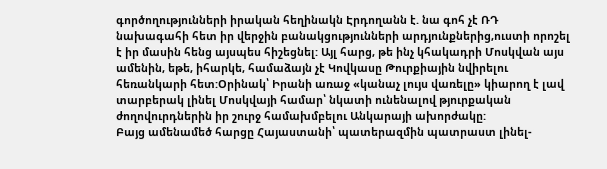գործողությունների իրական հեղինակն Էրդողանն է. նա գոհ չէ ՌԴ նախագահի հետ իր վերջին բանակցությունների արդյունքներից,ուստի որոշել է իր մասին հենց այսպես հիշեցնել: Այլ հարց, թե ինչ կհակադրի Մոսկվան այս ամենին, եթե, իհարկե, համաձայն չէ Կովկասը Թուրքիային նվիրելու հեռանկարի հետ:Օրինակ՝ Իրանի առաջ «կանաչ լույս վառելը» կիարող է լավ տարբերակ լինել Մոսկվայի համար՝ նկատի ունենալով թյուրքական ժողովուրդներին իր շուրջ համախմբելու Անկարայի ախորժակը:
Բայց ամենամեծ հարցը Հայաստանի՝ պատերազմին պատրաստ լինել-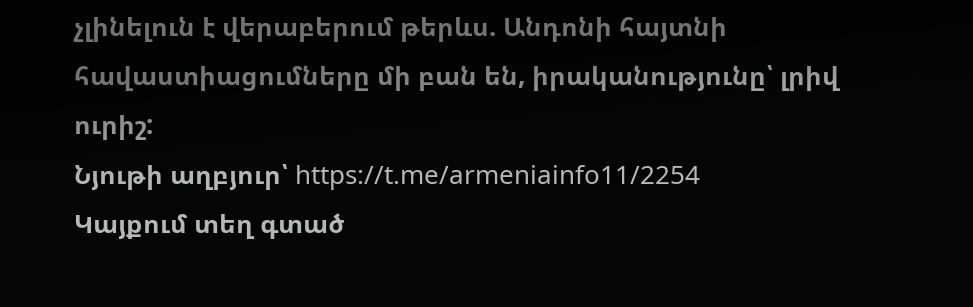չլինելուն է վերաբերում թերևս. Անդոնի հայտնի հավաստիացումները մի բան են, իրականությունը՝ լրիվ ուրիշ:
Նյութի աղբյուր՝ https://t.me/armeniainfo11/2254
Կայքում տեղ գտած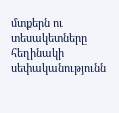մտքերն ու տեսակետները հեղինակի սեփականությունն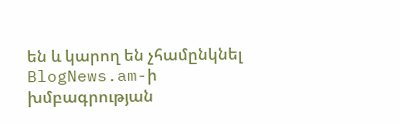են և կարող են չհամընկնել BlogNews.am-ի խմբագրության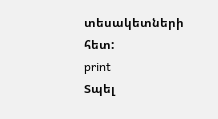տեսակետների հետ:
print
Տպել